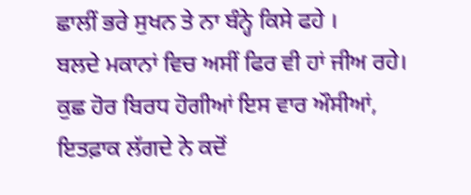ਛਾਲੀਂ ਭਰੇ ਸੁਖਨ ਤੇ ਨਾ ਬੰਨ੍ਹੇ ਕਿਸੇ ਫਹੇ ।
ਬਲਦੇ ਮਕਾਨਾਂ ਵਿਚ ਅਸੀਂ ਫਿਰ ਵੀ ਹਾਂ ਜੀਅ ਰਹੇ।
ਕੁਛ ਹੋਰ ਬਿਰਧ ਹੋਗੀਆਂ ਇਸ ਵਾਰ ਔਸੀਆਂ,
ਇਤਫ਼ਾਕ ਲੱਗਦੇ ਨੇ ਕਦੋਂ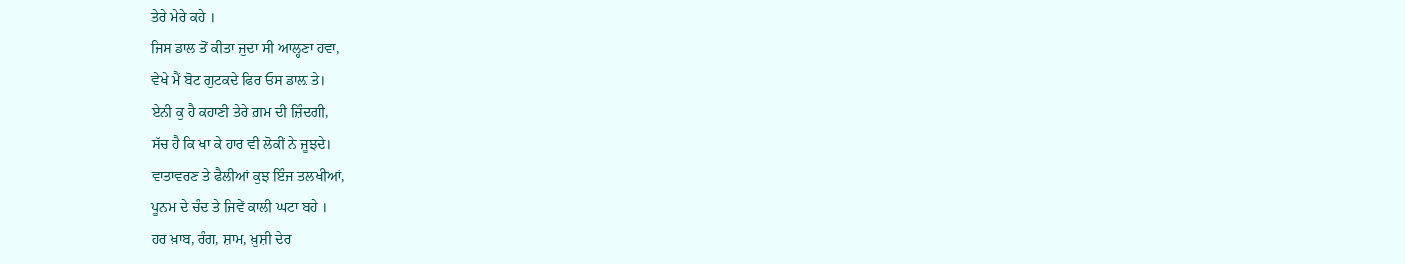ਤੇਰੇ ਮੇਰੇ ਕਹੇ ।
ਜਿਸ ਡਾਲ ਤੋਂ ਕੀਤਾ ਜੁਦਾ ਸੀ ਆਲ੍ਹਣਾ ਹਵਾ,
ਵੇਖੇ ਮੈਂ ਬੋਟ ਗੁਟਕਦੇ ਫਿਰ ਓਸ ਡਾਲ਼ ਤੇ।
ਏਨੀ ਕੁ ਹੈ ਕਹਾਣੀ ਤੇਰੇ ਗ਼ਮ ਦੀ ਜ਼ਿੰਦਗੀ,
ਸੱਚ ਹੈ ਕਿ ਖਾ ਕੇ ਹਾਰ ਵੀ ਲੋਕੀਂ ਨੇ ਜੂਝਦੇ।
ਵਾਤਾਵਰਣ ਤੇ ਫੈਲੀਆਂ ਕੁਝ ਇੰਜ ਤਲਖੀਆਂ,
ਪੂਨਮ ਦੇ ਚੰਦ ਤੇ ਜਿਵੇਂ ਕਾਲੀ ਘਟਾ ਬਹੇ ।
ਹਰ ਖ਼ਾਬ, ਰੰਗ, ਸ਼ਾਮ, ਖ਼ੁਸ਼ੀ ਦੇਰ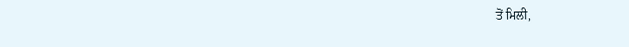ਤੋਂ ਮਿਲੀ,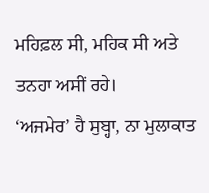ਮਹਿਫ਼ਲ ਸੀ, ਮਹਿਕ ਸੀ ਅਤੇ ਤਨਹਾ ਅਸੀਂ ਰਹੇ।
‘ਅਜਮੇਰ’ ਹੈ ਸੁਬ੍ਹਾ, ਨਾ ਮੁਲਾਕਾਤ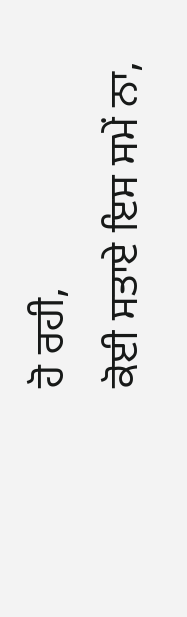ਹੋ ਰਹੀ,
ਕੋਈ ਸਤਾਏ ਇਸ ਸਮੇਂ ਨਾ,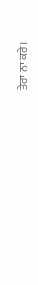ਤੇਰਾ ਨਾ ਕਰੇ।